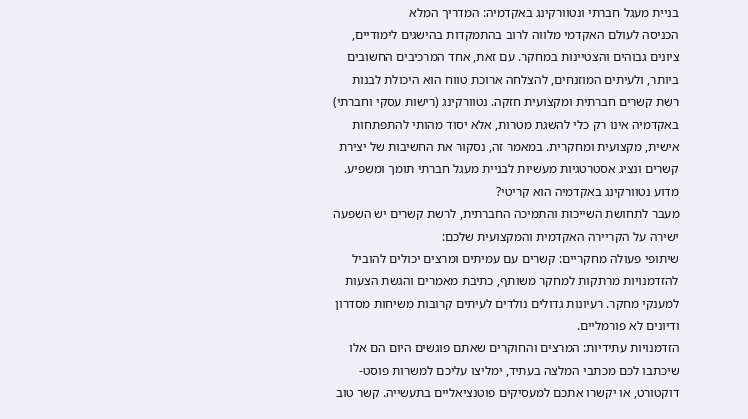בניית מעגל חברתי ונטוורקינג באקדמיה: המדריך המלא
הכניסה לעולם האקדמי מלווה לרוב בהתמקדות בהישגים לימודיים, ציונים גבוהים והצטיינות במחקר. עם זאת, אחד המרכיבים החשובים ביותר, ולעיתים המוזנחים, להצלחה ארוכת טווח הוא היכולת לבנות רשת קשרים חברתית ומקצועית חזקה. נטוורקינג (רישות עסקי וחברתי) באקדמיה אינו רק כלי להשגת מטרות, אלא יסוד מהותי להתפתחות אישית, מקצועית ומחקרית. במאמר זה, נסקור את החשיבות של יצירת קשרים ונציג אסטרטגיות מעשיות לבניית מעגל חברתי תומך ומשפיע.
מדוע נטוורקינג באקדמיה הוא קריטי?
מעבר לתחושת השייכות והתמיכה החברתית, לרשת קשרים יש השפעה ישירה על הקריירה האקדמית והמקצועית שלכם:
שיתופי פעולה מחקריים: קשרים עם עמיתים ומרצים יכולים להוביל להזדמנויות מרתקות למחקר משותף, כתיבת מאמרים והגשת הצעות למענקי מחקר. רעיונות גדולים נולדים לעיתים קרובות משיחות מסדרון ודיונים לא פורמליים.
הזדמנויות עתידיות: המרצים והחוקרים שאתם פוגשים היום הם אלו שיכתבו לכם מכתבי המלצה בעתיד, ימליצו עליכם למשרות פוסט-דוקטורט, או יקשרו אתכם למעסיקים פוטנציאליים בתעשייה. קשר טוב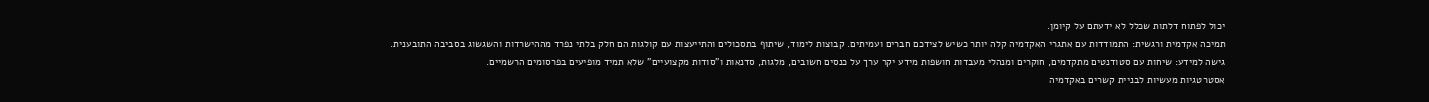יכול לפתוח דלתות שכלל לא ידעתם על קיומן.
תמיכה אקדמית ורגשית: התמודדות עם אתגרי האקדמיה קלה יותר כשיש לצידכם חברים ועמיתים. קבוצות לימוד, שיתוף בתסכולים והתייעצות עם קולגות הם חלק בלתי נפרד מההישרדות והשגשוג בסביבה התובענית.
גישה למידע: שיחות עם סטודנטים מתקדמים, חוקרים ומנהלי מעבדות חושפות מידע יקר ערך על כנסים חשובים, מלגות, סדנאות ו"סודות מקצועיים" שלא תמיד מופיעים בפרסומים הרשמיים.
אסטרטגיות מעשיות לבניית קשרים באקדמיה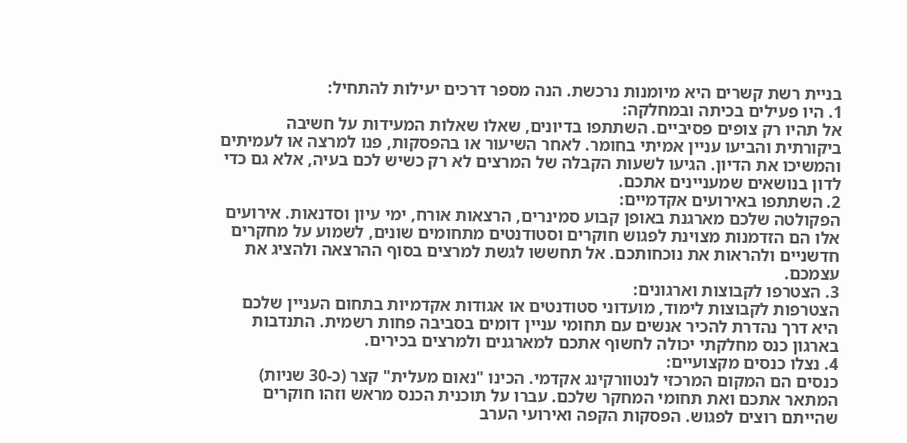בניית רשת קשרים היא מיומנות נרכשת. הנה מספר דרכים יעילות להתחיל:
1. היו פעילים בכיתה ובמחלקה:
אל תהיו רק צופים פסיביים. השתתפו בדיונים, שאלו שאלות המעידות על חשיבה ביקורתית והביעו עניין אמיתי בחומר. לאחר השיעור או בהפסקות, פנו למרצה או לעמיתים והמשיכו את הדיון. הגיעו לשעות הקבלה של המרצים לא רק כשיש לכם בעיה, אלא גם כדי לדון בנושאים שמעניינים אתכם.
2. השתתפו באירועים אקדמיים:
הפקולטה שלכם מארגנת באופן קבוע סמינרים, הרצאות אורח, ימי עיון וסדנאות. אירועים אלו הם הזדמנות מצוינת לפגוש חוקרים וסטודנטים מתחומים שונים, לשמוע על מחקרים חדשניים ולהראות את נוכחותכם. אל תחששו לגשת למרצים בסוף ההרצאה ולהציג את עצמכם.
3. הצטרפו לקבוצות וארגונים:
הצטרפות לקבוצות לימוד, מועדוני סטודנטים או אגודות אקדמיות בתחום העניין שלכם היא דרך נהדרת להכיר אנשים עם תחומי עניין דומים בסביבה פחות רשמית. התנדבות בארגון כנס מחלקתי יכולה לחשוף אתכם למארגנים ולמרצים בכירים.
4. נצלו כנסים מקצועיים:
כנסים הם המקום המרכזי לנטוורקינג אקדמי. הכינו "נאום מעלית" קצר (כ-30 שניות) המתאר אתכם ואת תחומי המחקר שלכם. עברו על תוכנית הכנס מראש וזהו חוקרים שהייתם רוצים לפגוש. הפסקות הקפה ואירועי הערב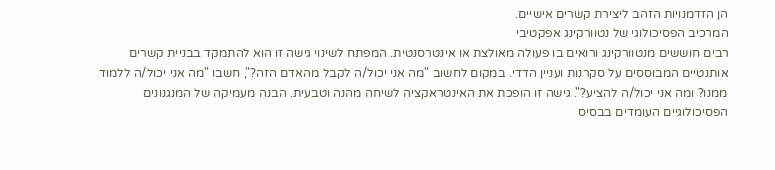הן הזדמנויות הזהב ליצירת קשרים אישיים.
המרכיב הפסיכולוגי של נטוורקינג אפקטיבי
רבים חוששים מנטוורקינג ורואים בו פעולה מאולצת או אינטרסנטית. המפתח לשינוי גישה זו הוא להתמקד בבניית קשרים אותנטיים המבוססים על סקרנות ועניין הדדי. במקום לחשוב "מה אני יכול/ה לקבל מהאדם הזה?", חשבו "מה אני יכול/ה ללמוד ממנו? ומה אני יכול/ה להציע?". גישה זו הופכת את האינטראקציה לשיחה מהנה וטבעית. הבנה מעמיקה של המנגנונים הפסיכולוגיים העומדים בבסיס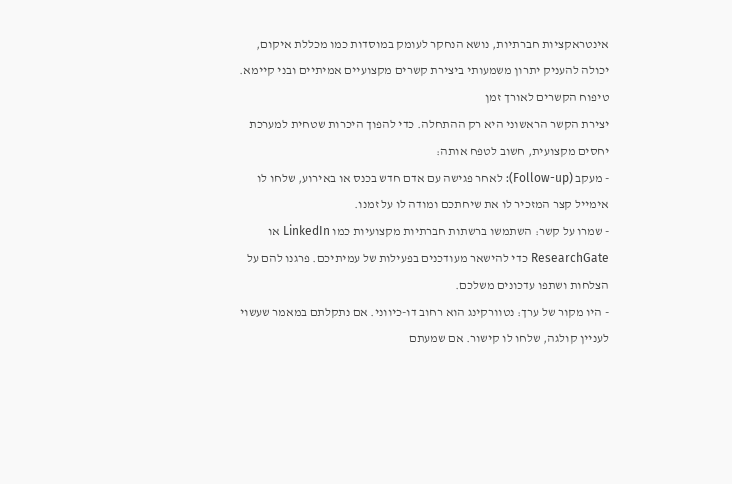אינטראקציות חברתיות, נושא הנחקר לעומק במוסדות כמו מכללת איקום, יכולה להעניק יתרון משמעותי ביצירת קשרים מקצועיים אמיתיים ובני קיימא.
טיפוח הקשרים לאורך זמן
יצירת הקשר הראשוני היא רק ההתחלה. כדי להפוך היכרות שטחית למערכת יחסים מקצועית, חשוב לטפח אותה:
- מעקב (Follow-up): לאחר פגישה עם אדם חדש בכנס או באירוע, שלחו לו אימייל קצר המזכיר לו את שיחתכם ומודה לו על זמנו.
- שמרו על קשר: השתמשו ברשתות חברתיות מקצועיות כמו LinkedIn או ResearchGate כדי להישאר מעודכנים בפעילות של עמיתיכם. פרגנו להם על הצלחות ושתפו עדכונים משלכם.
- היו מקור של ערך: נטוורקינג הוא רחוב דו-כיווני. אם נתקלתם במאמר שעשוי לעניין קולגה, שלחו לו קישור. אם שמעתם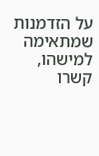על הזדמנות שמתאימה למישהו, קשרו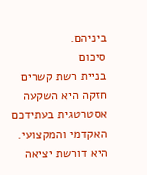ביניהם.
סיכום
בניית רשת קשרים חזקה היא השקעה אסטרטגית בעתידכם האקדמי והמקצועי. היא דורשת יציאה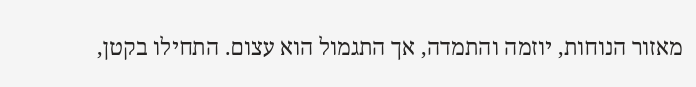מאזור הנוחות, יוזמה והתמדה, אך התגמול הוא עצום. התחילו בקטן,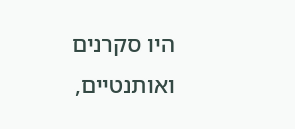היו סקרנים ואותנטיים,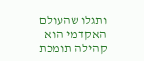ותגלו שהעולם האקדמי הוא קהילה תומכת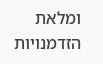ומלאת הזדמנויות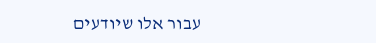עבור אלו שיודעים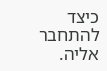כיצד להתחבר אליה.